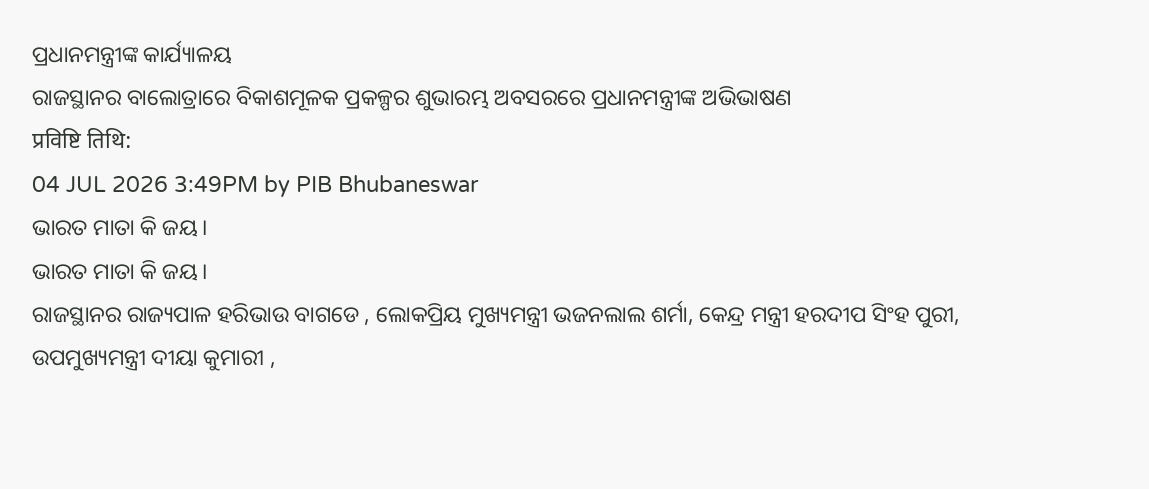ପ୍ରଧାନମନ୍ତ୍ରୀଙ୍କ କାର୍ଯ୍ୟାଳୟ
ରାଜସ୍ଥାନର ବାଲୋତ୍ରାରେ ବିକାଶମୂଳକ ପ୍ରକଳ୍ପର ଶୁଭାରମ୍ଭ ଅବସରରେ ପ୍ରଧାନମନ୍ତ୍ରୀଙ୍କ ଅଭିଭାଷଣ
प्रविष्टि तिथि:
04 JUL 2026 3:49PM by PIB Bhubaneswar
ଭାରତ ମାତା କି ଜୟ।
ଭାରତ ମାତା କି ଜୟ।
ରାଜସ୍ଥାନର ରାଜ୍ୟପାଳ ହରିଭାଉ ବାଗଡେ , ଲୋକପ୍ରିୟ ମୁଖ୍ୟମନ୍ତ୍ରୀ ଭଜନଲାଲ ଶର୍ମା, କେନ୍ଦ୍ର ମନ୍ତ୍ରୀ ହରଦୀପ ସିଂହ ପୁରୀ, ଉପମୁଖ୍ୟମନ୍ତ୍ରୀ ଦୀୟା କୁମାରୀ ,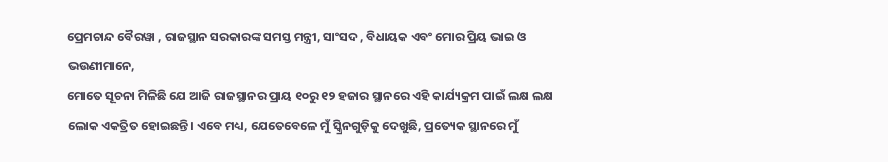ପ୍ରେମଚାନ୍ଦ ବୈରୱା , ରାଜସ୍ଥାନ ସରକାରଙ୍କ ସମସ୍ତ ମନ୍ତ୍ରୀ, ସାଂସଦ , ବିଧାୟକ ଏବଂ ମୋର ପ୍ରିୟ ଭାଇ ଓ ଭଉଣୀମାନେ,
ମୋତେ ସୂଚନା ମିଳିଛି ଯେ ଆଜି ରାଜସ୍ଥାନର ପ୍ରାୟ ୧୦ରୁ ୧୨ ହଜାର ସ୍ଥାନରେ ଏହି କାର୍ଯ୍ୟକ୍ରମ ପାଇଁ ଲକ୍ଷ ଲକ୍ଷ ଲୋକ ଏକତ୍ରିତ ହୋଇଛନ୍ତି। ଏବେ ମଧ୍ୟ, ଯେତେବେଳେ ମୁଁ ସ୍କ୍ରିନଗୁଡ଼ିକୁ ଦେଖୁଛି, ପ୍ରତ୍ୟେକ ସ୍ଥାନରେ ମୁଁ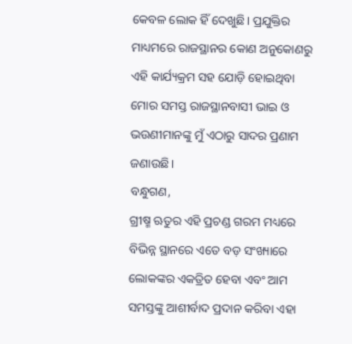କେବଳ ଲୋକ ହିଁ ଦେଖୁଛି। ପ୍ରଯୁକ୍ତିର ମାଧ୍ୟମରେ ରାଜସ୍ଥାନର କୋଣ ଅନୁକୋଣରୁ ଏହି କାର୍ଯ୍ୟକ୍ରମ ସହ ଯୋଡ଼ି ହୋଇଥିବା ମୋର ସମସ୍ତ ରାଜସ୍ଥାନବାସୀ ଭାଇ ଓ ଭଉଣୀମାନଙ୍କୁ ମୁଁ ଏଠାରୁ ସାଦର ପ୍ରଣାମ ଜଣାଉଛି।
ବନ୍ଧୁଗଣ,
ଗ୍ରୀଷ୍ମ ଋତୁର ଏହି ପ୍ରଚଣ୍ଡ ଗରମ ମଧ୍ୟରେ ବିଭିନ୍ନ ସ୍ଥାନରେ ଏତେ ବଡ଼ ସଂଖ୍ୟାରେ ଲୋକଙ୍କର ଏକତ୍ରିତ ହେବା ଏବଂ ଆମ ସମସ୍ତଙ୍କୁ ଆଶୀର୍ବାଦ ପ୍ରଦାନ କରିବା ଏହା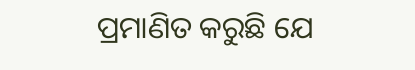ପ୍ରମାଣିତ କରୁଛି ଯେ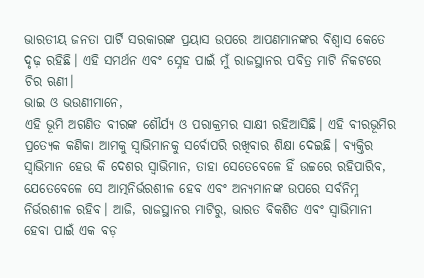ଭାରତୀୟ ଜନତା ପାର୍ଟି ସରକାରଙ୍କ ପ୍ରୟାସ ଉପରେ ଆପଣମାନଙ୍କର ବିଶ୍ୱାସ କେତେ ଦୃଢ଼ ରହିଛି। ଏହି ସମର୍ଥନ ଏବଂ ସ୍ନେହ ପାଇଁ ମୁଁ ରାଜସ୍ଥାନର ପବିତ୍ର ମାଟି ନିକଟରେ ଚିର ଋଣୀ।
ଭାଇ ଓ ଭଉଣୀମାନେ,
ଏହି ଭୂମି ଅଗଣିତ ବୀରଙ୍କ ଶୌର୍ଯ୍ୟ ଓ ପରାକ୍ରମର ସାକ୍ଷୀ ରହିଆସିଛି। ଏହି ବୀରଭୂମିର ପ୍ରତ୍ୟେକ କଣିକା ଆମକୁ ସ୍ୱାଭିମାନକୁ ସର୍ବୋପରି ରଖିବାର ଶିକ୍ଷା ଦେଇଛି। ବ୍ୟକ୍ତିର ସ୍ୱାଭିମାନ ହେଉ କି ଦେଶର ସ୍ୱାଭିମାନ, ତାହା ସେତେବେଳେ ହିଁ ଉଚ୍ଚରେ ରହିପାରିବ, ଯେତେବେଳେ ସେ ଆତ୍ମନିର୍ଭରଶୀଳ ହେବ ଏବଂ ଅନ୍ୟମାନଙ୍କ ଉପରେ ସର୍ବନିମ୍ନ ନିର୍ଭରଶୀଳ ରହିବ। ଆଜି, ରାଜସ୍ଥାନର ମାଟିରୁ, ଭାରତ ବିକଶିତ ଏବଂ ସ୍ୱାଭିମାନୀ ହେବା ପାଇଁ ଏକ ବଡ଼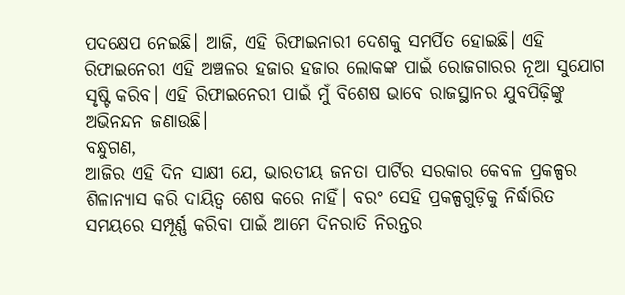ପଦକ୍ଷେପ ନେଇଛି। ଆଜି, ଏହି ରିଫାଇନାରୀ ଦେଶକୁ ସମର୍ପିତ ହୋଇଛି। ଏହି ରିଫାଇନେରୀ ଏହି ଅଞ୍ଚଳର ହଜାର ହଜାର ଲୋକଙ୍କ ପାଇଁ ରୋଜଗାରର ନୂଆ ସୁଯୋଗ ସୃଷ୍ଟି କରିବ। ଏହି ରିଫାଇନେରୀ ପାଇଁ ମୁଁ ବିଶେଷ ଭାବେ ରାଜସ୍ଥାନର ଯୁବପିଢ଼ିଙ୍କୁ ଅଭିନନ୍ଦନ ଜଣାଉଛି।
ବନ୍ଧୁଗଣ,
ଆଜିର ଏହି ଦିନ ସାକ୍ଷୀ ଯେ, ଭାରତୀୟ ଜନତା ପାର୍ଟିର ସରକାର କେବଳ ପ୍ରକଳ୍ପର ଶିଳାନ୍ୟାସ କରି ଦାୟିତ୍ୱ ଶେଷ କରେ ନାହିଁ। ବରଂ ସେହି ପ୍ରକଳ୍ପଗୁଡ଼ିକୁ ନିର୍ଦ୍ଧାରିତ ସମୟରେ ସମ୍ପୂର୍ଣ୍ଣ କରିବା ପାଇଁ ଆମେ ଦିନରାତି ନିରନ୍ତର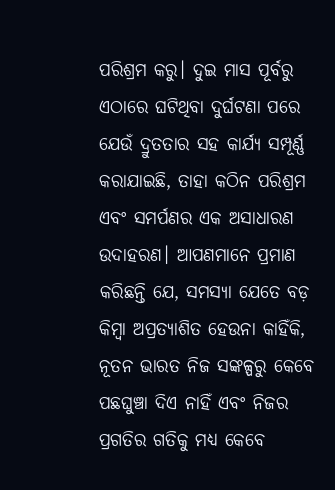ପରିଶ୍ରମ କରୁ। ଦୁଇ ମାସ ପୂର୍ବରୁ ଏଠାରେ ଘଟିଥିବା ଦୁର୍ଘଟଣା ପରେ ଯେଉଁ ଦ୍ରୁତତାର ସହ କାର୍ଯ୍ୟ ସମ୍ପୂର୍ଣ୍ଣ କରାଯାଇଛି, ତାହା କଠିନ ପରିଶ୍ରମ ଏବଂ ସମର୍ପଣର ଏକ ଅସାଧାରଣ ଉଦାହରଣ। ଆପଣମାନେ ପ୍ରମାଣ କରିଛନ୍ତି ଯେ, ସମସ୍ୟା ଯେତେ ବଡ଼ କିମ୍ବା ଅପ୍ରତ୍ୟାଶିତ ହେଉନା କାହିଁକି, ନୂତନ ଭାରତ ନିଜ ସଙ୍କଳ୍ପରୁ କେବେ ପଛଘୁଞ୍ଚା ଦିଏ ନାହିଁ ଏବଂ ନିଜର ପ୍ରଗତିର ଗତିକୁ ମଧ୍ୟ କେବେ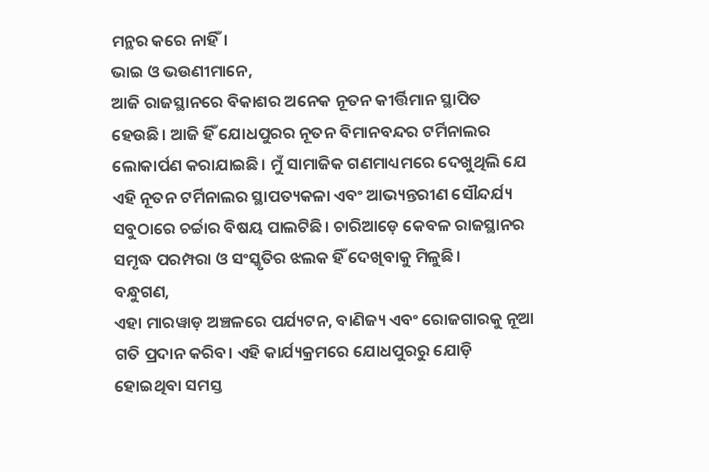ମନ୍ଥର କରେ ନାହିଁ।
ଭାଇ ଓ ଭଉଣୀମାନେ,
ଆଜି ରାଜସ୍ଥାନରେ ବିକାଶର ଅନେକ ନୂତନ କୀର୍ତ୍ତିମାନ ସ୍ଥାପିତ ହେଉଛି। ଆଜି ହିଁ ଯୋଧପୁରର ନୂତନ ବିମାନବନ୍ଦର ଟର୍ମିନାଲର ଲୋକାର୍ପଣ କରାଯାଇଛି। ମୁଁ ସାମାଜିକ ଗଣମାଧ୍ୟମରେ ଦେଖୁଥିଲି ଯେ ଏହି ନୂତନ ଟର୍ମିନାଲର ସ୍ଥାପତ୍ୟକଳା ଏବଂ ଆଭ୍ୟନ୍ତରୀଣ ସୌନ୍ଦର୍ଯ୍ୟ ସବୁଠାରେ ଚର୍ଚ୍ଚାର ବିଷୟ ପାଲଟିଛି। ଚାରିଆଡ଼େ କେବଳ ରାଜସ୍ଥାନର ସମୃଦ୍ଧ ପରମ୍ପରା ଓ ସଂସ୍କୃତିର ଝଲକ ହିଁ ଦେଖିବାକୁ ମିଳୁଛି।
ବନ୍ଧୁଗଣ,
ଏହା ମାରୱାଡ଼ ଅଞ୍ଚଳରେ ପର୍ଯ୍ୟଟନ, ବାଣିଜ୍ୟ ଏବଂ ରୋଜଗାରକୁ ନୂଆ ଗତି ପ୍ରଦାନ କରିବ। ଏହି କାର୍ଯ୍ୟକ୍ରମରେ ଯୋଧପୁରରୁ ଯୋଡ଼ି ହୋଇଥିବା ସମସ୍ତ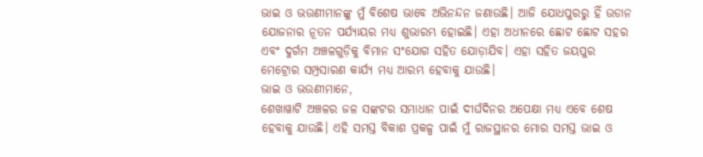ଭାଇ ଓ ଭଉଣୀମାନଙ୍କୁ ମୁଁ ବିଶେଷ ଭାବେ ଅଭିନନ୍ଦନ ଜଣାଉଛି। ଆଜି ଯୋଧପୁରରୁ ହିଁ ଉଡାନ ଯୋଜନାର ନୂତନ ପର୍ଯ୍ୟାୟର ମଧ୍ୟ ଶୁଭାରମ୍ଭ ହୋଇଛି। ଏହା ଅଧୀନରେ ଛୋଟ ଛୋଟ ସହର ଏବଂ ଦୁର୍ଗମ ଅଞ୍ଚଳଗୁଡ଼ିକୁ ବିମାନ ସଂଯୋଗ ସହିତ ଯୋଡ଼ାଯିବ। ଏହା ସହିତ ଜୟପୁର ମେଟ୍ରୋର ସମ୍ପ୍ରସାରଣ କାର୍ଯ୍ୟ ମଧ୍ୟ ଆରମ୍ଭ ହେବାକୁ ଯାଉଛି।
ଭାଇ ଓ ଭଉଣୀମାନେ,
ଶେଖାୱାଟି ଅଞ୍ଚଳର ଜଳ ସଙ୍କଟର ସମାଧାନ ପାଇଁ ଦୀର୍ଘଦିନର ଅପେକ୍ଷା ମଧ୍ୟ ଏବେ ଶେଷ ହେବାକୁ ଯାଉଛି। ଏହି ସମସ୍ତ ବିକାଶ ପ୍ରକଳ୍ପ ପାଇଁ ମୁଁ ରାଜସ୍ଥାନର ମୋର ସମସ୍ତ ଭାଇ ଓ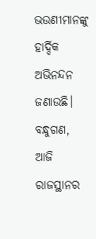ଭଉଣୀମାନଙ୍କୁ ହାର୍ଦ୍ଦିକ ଅଭିନନ୍ଦନ ଜଣାଉଛି।
ବନ୍ଧୁଗଣ,
ଆଜି ରାଜସ୍ଥାନର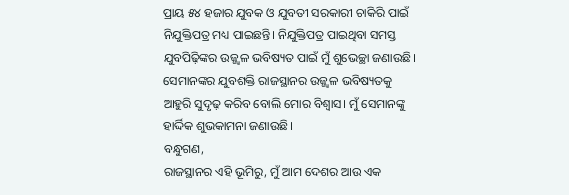ପ୍ରାୟ ୫୪ ହଜାର ଯୁବକ ଓ ଯୁବତୀ ସରକାରୀ ଚାକିରି ପାଇଁ ନିଯୁକ୍ତିପତ୍ର ମଧ୍ୟ ପାଇଛନ୍ତି। ନିଯୁକ୍ତିପତ୍ର ପାଇଥିବା ସମସ୍ତ ଯୁବପିଢ଼ିଙ୍କର ଉଜ୍ଜ୍ୱଳ ଭବିଷ୍ୟତ ପାଇଁ ମୁଁ ଶୁଭେଚ୍ଛା ଜଣାଉଛି। ସେମାନଙ୍କର ଯୁବଶକ୍ତି ରାଜସ୍ଥାନର ଉଜ୍ଜ୍ୱଳ ଭବିଷ୍ୟତକୁ ଆହୁରି ସୁଦୃଢ଼ କରିବ ବୋଲି ମୋର ବିଶ୍ୱାସ। ମୁଁ ସେମାନଙ୍କୁ ହାର୍ଦ୍ଦିକ ଶୁଭକାମନା ଜଣାଉଛି।
ବନ୍ଧୁଗଣ,
ରାଜସ୍ଥାନର ଏହି ଭୂମିରୁ, ମୁଁ ଆମ ଦେଶର ଆଉ ଏକ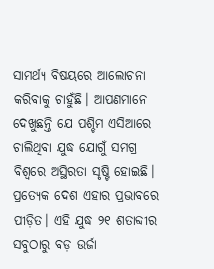ସାମର୍ଥ୍ୟ ବିଷୟରେ ଆଲୋଚନା କରିବାକୁ ଚାହୁଁଛି। ଆପଣମାନେ ଦେଖୁଛନ୍ତି ଯେ ପଶ୍ଚିମ ଏସିଆରେ ଚାଲିଥିବା ଯୁଦ୍ଧ ଯୋଗୁଁ ସମଗ୍ର ବିଶ୍ୱରେ ଅସ୍ଥିରତା ସୃଷ୍ଟି ହୋଇଛି। ପ୍ରତ୍ୟେକ ଦେଶ ଏହାର ପ୍ରଭାବରେ ପୀଡ଼ିତ। ଏହି ଯୁଦ୍ଧ ୨୧ ଶତାବ୍ଦୀର ସବୁଠାରୁ ବଡ଼ ଉର୍ଜା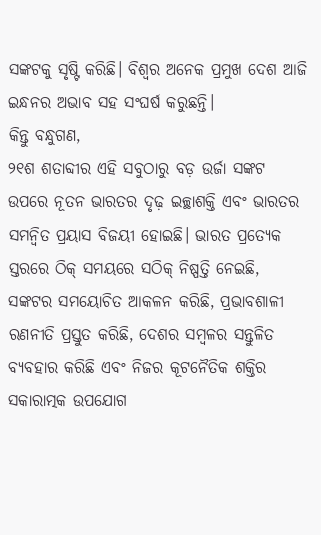ସଙ୍କଟକୁ ସୃଷ୍ଟି କରିଛି। ବିଶ୍ୱର ଅନେକ ପ୍ରମୁଖ ଦେଶ ଆଜି ଇନ୍ଧନର ଅଭାବ ସହ ସଂଘର୍ଷ କରୁଛନ୍ତି।
କିନ୍ତୁ ବନ୍ଧୁଗଣ,
୨୧ଶ ଶତାବ୍ଦୀର ଏହି ସବୁଠାରୁ ବଡ଼ ଉର୍ଜା ସଙ୍କଟ ଉପରେ ନୂତନ ଭାରତର ଦୃଢ଼ ଇଚ୍ଛାଶକ୍ତି ଏବଂ ଭାରତର ସମନ୍ୱିତ ପ୍ରୟାସ ବିଜୟୀ ହୋଇଛି। ଭାରତ ପ୍ରତ୍ୟେକ ସ୍ତରରେ ଠିକ୍ ସମୟରେ ସଠିକ୍ ନିଷ୍ପତ୍ତି ନେଇଛି, ସଙ୍କଟର ସମୟୋଚିତ ଆକଳନ କରିଛି, ପ୍ରଭାବଶାଳୀ ରଣନୀତି ପ୍ରସ୍ତୁତ କରିଛି, ଦେଶର ସମ୍ବଳର ସନ୍ତୁଳିତ ବ୍ୟବହାର କରିଛି ଏବଂ ନିଜର କୂଟନୈତିକ ଶକ୍ତିର ସକାରାତ୍ମକ ଉପଯୋଗ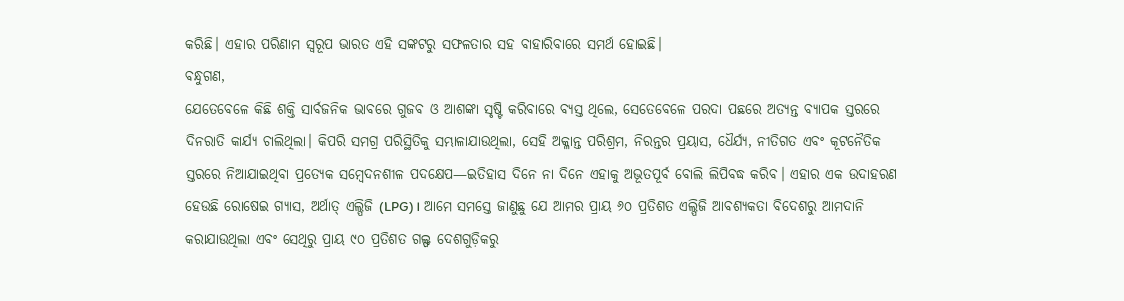କରିଛି। ଏହାର ପରିଣାମ ସ୍ୱରୂପ ଭାରତ ଏହି ସଙ୍କଟରୁ ସଫଳତାର ସହ ବାହାରିବାରେ ସମର୍ଥ ହୋଇଛି।
ବନ୍ଧୁଗଣ,
ଯେତେବେଳେ କିଛି ଶକ୍ତି ସାର୍ବଜନିକ ଭାବରେ ଗୁଜବ ଓ ଆଶଙ୍କା ସୃଷ୍ଟି କରିବାରେ ବ୍ୟସ୍ତ ଥିଲେ, ସେତେବେଳେ ପରଦା ପଛରେ ଅତ୍ୟନ୍ତ ବ୍ୟାପକ ସ୍ତରରେ ଦିନରାତି କାର୍ଯ୍ୟ ଚାଲିଥିଲା। କିପରି ସମଗ୍ର ପରିସ୍ଥିତିକୁ ସମ୍ଭାଳାଯାଉଥିଲା, ସେହି ଅକ୍ଳାନ୍ତ ପରିଶ୍ରମ, ନିରନ୍ତର ପ୍ରୟାସ, ଧୈର୍ଯ୍ୟ, ନୀତିଗତ ଏବଂ କୂଟନୈତିକ ସ୍ତରରେ ନିଆଯାଇଥିବା ପ୍ରତ୍ୟେକ ସମ୍ବେଦନଶୀଳ ପଦକ୍ଷେପ—ଇତିହାସ ଦିନେ ନା ଦିନେ ଏହାକୁ ଅଭୂତପୂର୍ବ ବୋଲି ଲିପିବଦ୍ଧ କରିବ। ଏହାର ଏକ ଉଦାହରଣ ହେଉଛି ରୋଷେଇ ଗ୍ୟାସ, ଅର୍ଥାତ୍ ଏଲ୍ପିଜି (LPG)। ଆମେ ସମସ୍ତେ ଜାଣୁଛୁ ଯେ ଆମର ପ୍ରାୟ ୬୦ ପ୍ରତିଶତ ଏଲ୍ପିଜି ଆବଶ୍ୟକତା ବିଦେଶରୁ ଆମଦାନି କରାଯାଉଥିଲା ଏବଂ ସେଥିରୁ ପ୍ରାୟ ୯୦ ପ୍ରତିଶତ ଗଲ୍ଫ ଦେଶଗୁଡ଼ିକରୁ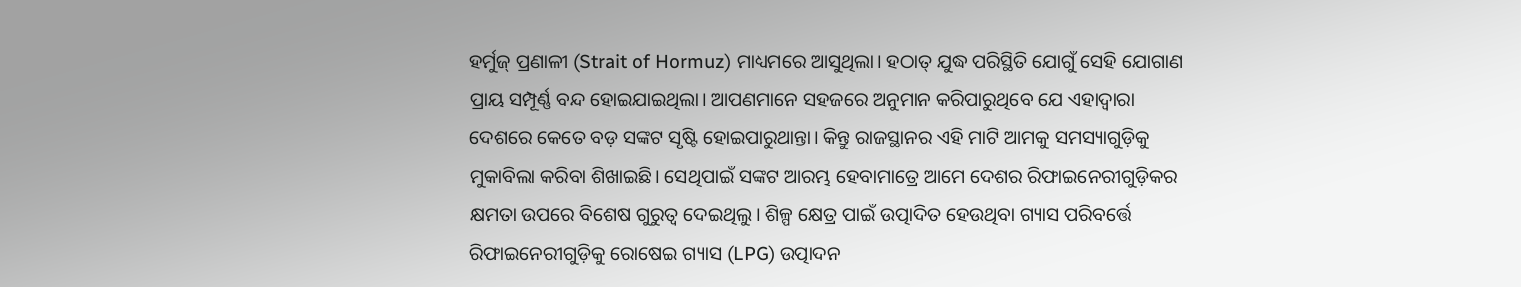ହର୍ମୁଜ୍ ପ୍ରଣାଳୀ (Strait of Hormuz) ମାଧ୍ୟମରେ ଆସୁଥିଲା। ହଠାତ୍ ଯୁଦ୍ଧ ପରିସ୍ଥିତି ଯୋଗୁଁ ସେହି ଯୋଗାଣ ପ୍ରାୟ ସମ୍ପୂର୍ଣ୍ଣ ବନ୍ଦ ହୋଇଯାଇଥିଲା। ଆପଣମାନେ ସହଜରେ ଅନୁମାନ କରିପାରୁଥିବେ ଯେ ଏହାଦ୍ୱାରା ଦେଶରେ କେତେ ବଡ଼ ସଙ୍କଟ ସୃଷ୍ଟି ହୋଇପାରୁଥାନ୍ତା। କିନ୍ତୁ ରାଜସ୍ଥାନର ଏହି ମାଟି ଆମକୁ ସମସ୍ୟାଗୁଡ଼ିକୁ ମୁକାବିଲା କରିବା ଶିଖାଇଛି। ସେଥିପାଇଁ ସଙ୍କଟ ଆରମ୍ଭ ହେବାମାତ୍ରେ ଆମେ ଦେଶର ରିଫାଇନେରୀଗୁଡ଼ିକର କ୍ଷମତା ଉପରେ ବିଶେଷ ଗୁରୁତ୍ୱ ଦେଇଥିଲୁ। ଶିଳ୍ପ କ୍ଷେତ୍ର ପାଇଁ ଉତ୍ପାଦିତ ହେଉଥିବା ଗ୍ୟାସ ପରିବର୍ତ୍ତେ ରିଫାଇନେରୀଗୁଡ଼ିକୁ ରୋଷେଇ ଗ୍ୟାସ (LPG) ଉତ୍ପାଦନ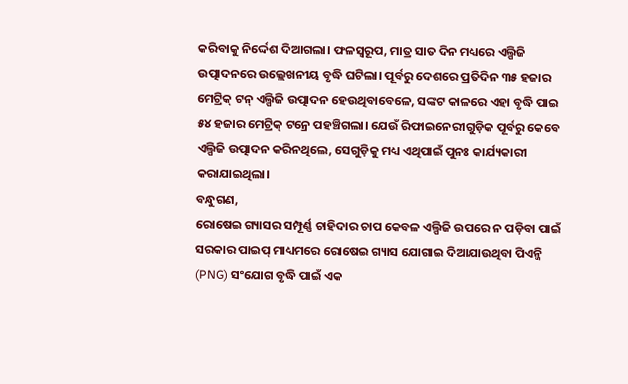କରିବାକୁ ନିର୍ଦ୍ଦେଶ ଦିଆଗଲା। ଫଳସ୍ୱରୂପ, ମାତ୍ର ସାତ ଦିନ ମଧ୍ୟରେ ଏଲ୍ପିଜି ଉତ୍ପାଦନରେ ଉଲ୍ଲେଖନୀୟ ବୃଦ୍ଧି ଘଟିଲା। ପୂର୍ବରୁ ଦେଶରେ ପ୍ରତିଦିନ ୩୫ ହଜାର ମେଟ୍ରିକ୍ ଟନ୍ ଏଲ୍ପିଜି ଉତ୍ପାଦନ ହେଉଥିବାବେଳେ, ସଙ୍କଟ କାଳରେ ଏହା ବୃଦ୍ଧି ପାଇ ୫୪ ହଜାର ମେଟ୍ରିକ୍ ଟନ୍ରେ ପହଞ୍ଚିଗଲା। ଯେଉଁ ରିଫାଇନେରୀଗୁଡ଼ିକ ପୂର୍ବରୁ କେବେ ଏଲ୍ପିଜି ଉତ୍ପାଦନ କରିନଥିଲେ, ସେଗୁଡ଼ିକୁ ମଧ୍ୟ ଏଥିପାଇଁ ପୁନଃ କାର୍ଯ୍ୟକାରୀ କରାଯାଇଥିଲା।
ବନ୍ଧୁଗଣ,
ରୋଷେଇ ଗ୍ୟାସର ସମ୍ପୂର୍ଣ୍ଣ ଚାହିଦାର ଚାପ କେବଳ ଏଲ୍ପିଜି ଉପରେ ନ ପଡ଼ିବା ପାଇଁ ସରକାର ପାଇପ୍ ମାଧ୍ୟମରେ ରୋଷେଇ ଗ୍ୟାସ ଯୋଗାଇ ଦିଆଯାଉଥିବା ପିଏନ୍ଜି (PNG) ସଂଯୋଗ ବୃଦ୍ଧି ପାଇଁ ଏକ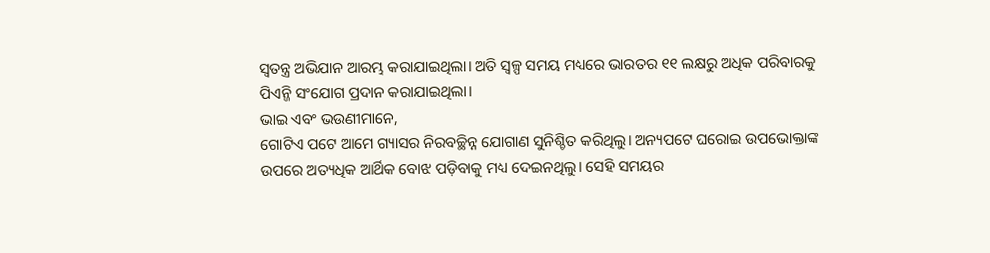ସ୍ୱତନ୍ତ୍ର ଅଭିଯାନ ଆରମ୍ଭ କରାଯାଇଥିଲା। ଅତି ସ୍ୱଳ୍ପ ସମୟ ମଧ୍ୟରେ ଭାରତର ୧୧ ଲକ୍ଷରୁ ଅଧିକ ପରିବାରକୁ ପିଏନ୍ଜି ସଂଯୋଗ ପ୍ରଦାନ କରାଯାଇଥିଲା।
ଭାଇ ଏବଂ ଭଉଣୀମାନେ,
ଗୋଟିଏ ପଟେ ଆମେ ଗ୍ୟାସର ନିରବଚ୍ଛିନ୍ନ ଯୋଗାଣ ସୁନିଶ୍ଚିତ କରିଥିଲୁ। ଅନ୍ୟପଟେ ଘରୋଇ ଉପଭୋକ୍ତାଙ୍କ ଉପରେ ଅତ୍ୟଧିକ ଆର୍ଥିକ ବୋଝ ପଡ଼ିବାକୁ ମଧ୍ୟ ଦେଇନଥିଲୁ। ସେହି ସମୟର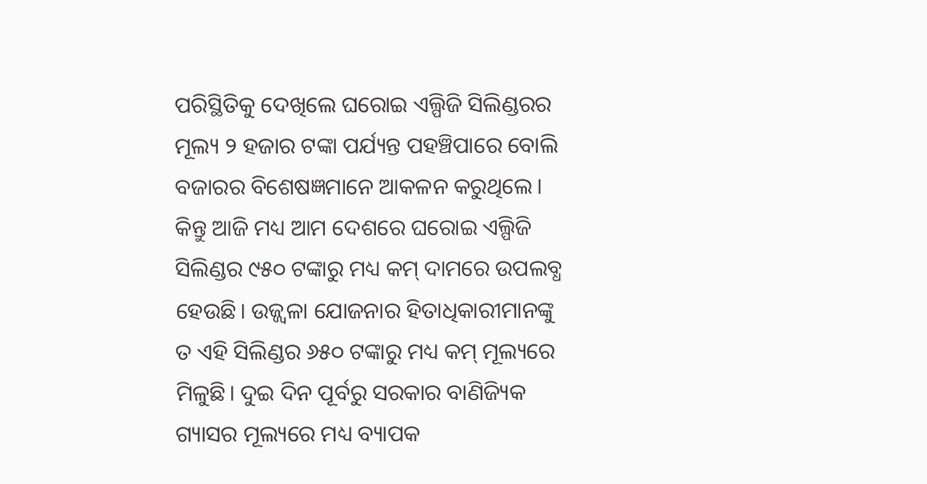ପରିସ୍ଥିତିକୁ ଦେଖିଲେ ଘରୋଇ ଏଲ୍ପିଜି ସିଲିଣ୍ଡରର ମୂଲ୍ୟ ୨ ହଜାର ଟଙ୍କା ପର୍ଯ୍ୟନ୍ତ ପହଞ୍ଚିପାରେ ବୋଲି ବଜାରର ବିଶେଷଜ୍ଞମାନେ ଆକଳନ କରୁଥିଲେ। କିନ୍ତୁ ଆଜି ମଧ୍ୟ ଆମ ଦେଶରେ ଘରୋଇ ଏଲ୍ପିଜି ସିଲିଣ୍ଡର ୯୫୦ ଟଙ୍କାରୁ ମଧ୍ୟ କମ୍ ଦାମରେ ଉପଲବ୍ଧ ହେଉଛି। ଉଜ୍ଜ୍ୱଳା ଯୋଜନାର ହିତାଧିକାରୀମାନଙ୍କୁ ତ ଏହି ସିଲିଣ୍ଡର ୬୫୦ ଟଙ୍କାରୁ ମଧ୍ୟ କମ୍ ମୂଲ୍ୟରେ ମିଳୁଛି। ଦୁଇ ଦିନ ପୂର୍ବରୁ ସରକାର ବାଣିଜ୍ୟିକ ଗ୍ୟାସର ମୂଲ୍ୟରେ ମଧ୍ୟ ବ୍ୟାପକ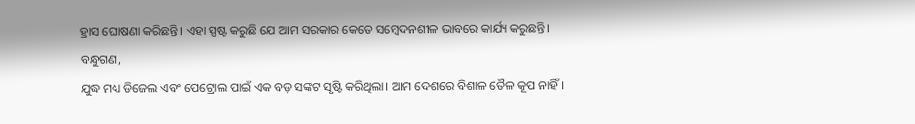ହ୍ରାସ ଘୋଷଣା କରିଛନ୍ତି। ଏହା ସ୍ପଷ୍ଟ କରୁଛି ଯେ ଆମ ସରକାର କେତେ ସମ୍ବେଦନଶୀଳ ଭାବରେ କାର୍ଯ୍ୟ କରୁଛନ୍ତି।
ବନ୍ଧୁଗଣ,
ଯୁଦ୍ଧ ମଧ୍ୟ ଡିଜେଲ ଏବଂ ପେଟ୍ରୋଲ ପାଇଁ ଏକ ବଡ଼ ସଙ୍କଟ ସୃଷ୍ଟି କରିଥିଲା। ଆମ ଦେଶରେ ବିଶାଳ ତୈଳ କୂପ ନାହିଁ।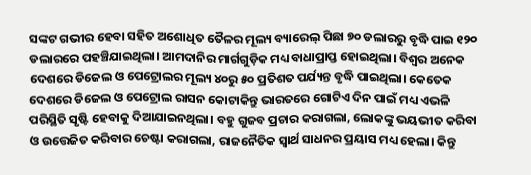ସଙ୍କଟ ଗଭୀର ହେବା ସହିତ ଅଶୋଧିତ ତୈଳର ମୂଲ୍ୟ ବ୍ୟାରେଲ୍ ପିଛା ୭୦ ଡଲାରରୁ ବୃଦ୍ଧି ପାଇ ୧୨୦ ଡଲାରରେ ପହଞ୍ଚିଯାଇଥିଲା। ଆମଦାନିର ମାର୍ଗଗୁଡ଼ିକ ମଧ୍ୟ ବାଧାପ୍ରାପ୍ତ ହୋଇଥିଲା। ବିଶ୍ୱର ଅନେକ ଦେଶରେ ଡିଜେଲ ଓ ପେଟ୍ରୋଲର ମୂଲ୍ୟ ୪୦ରୁ ୫୦ ପ୍ରତିଶତ ପର୍ଯ୍ୟନ୍ତ ବୃଦ୍ଧି ପାଇଥିଲା। କେତେକ ଦେଶରେ ଡିଜେଲ ଓ ପେଟ୍ରୋଲ ରାସନ କୋଟାକିନ୍ତୁ ଭାରତରେ ଗୋଟିଏ ଦିନ ପାଇଁ ମଧ୍ୟ ଏଭଳି ପରିସ୍ଥିତି ସୃଷ୍ଟି ହେବାକୁ ଦିଆଯାଇନଥିଲା। ବହୁ ଗୁଜବ ପ୍ରଚାର କରାଗଲା, ଲୋକଙ୍କୁ ଭୟଭୀତ କରିବା ଓ ଉତ୍ତେଜିତ କରିବାର ଚେଷ୍ଟା କରାଗଲା, ରାଜନୈତିକ ସ୍ୱାର୍ଥ ସାଧନର ପ୍ରୟାସ ମଧ୍ୟ ହେଲା। କିନ୍ତୁ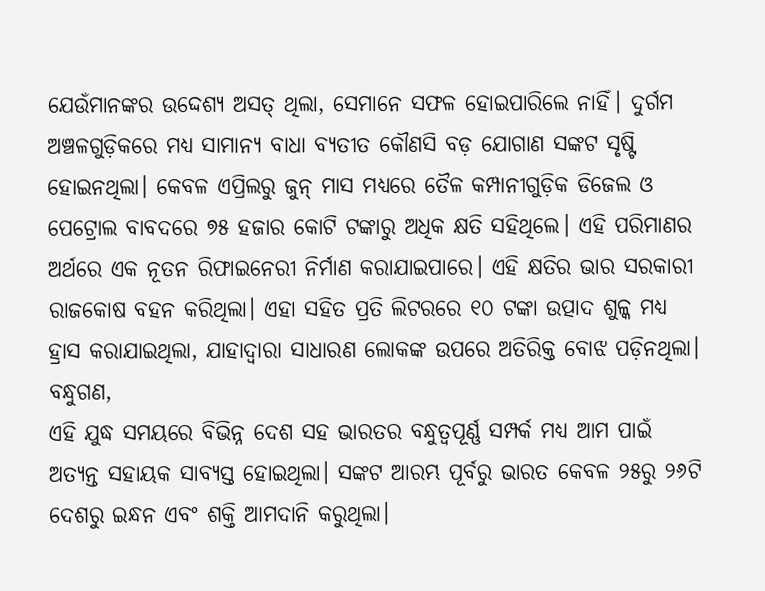ଯେଉଁମାନଙ୍କର ଉଦ୍ଦେଶ୍ୟ ଅସତ୍ ଥିଲା, ସେମାନେ ସଫଳ ହୋଇପାରିଲେ ନାହିଁ। ଦୁର୍ଗମ ଅଞ୍ଚଳଗୁଡ଼ିକରେ ମଧ୍ୟ ସାମାନ୍ୟ ବାଧା ବ୍ୟତୀତ କୌଣସି ବଡ଼ ଯୋଗାଣ ସଙ୍କଟ ସୃଷ୍ଟି ହୋଇନଥିଲା। କେବଳ ଏପ୍ରିଲରୁ ଜୁନ୍ ମାସ ମଧ୍ୟରେ ତୈଳ କମ୍ପାନୀଗୁଡ଼ିକ ଡିଜେଲ ଓ ପେଟ୍ରୋଲ ବାବଦରେ ୭୫ ହଜାର କୋଟି ଟଙ୍କାରୁ ଅଧିକ କ୍ଷତି ସହିଥିଲେ। ଏହି ପରିମାଣର ଅର୍ଥରେ ଏକ ନୂତନ ରିଫାଇନେରୀ ନିର୍ମାଣ କରାଯାଇପାରେ। ଏହି କ୍ଷତିର ଭାର ସରକାରୀ ରାଜକୋଷ ବହନ କରିଥିଲା। ଏହା ସହିତ ପ୍ରତି ଲିଟରରେ ୧୦ ଟଙ୍କା ଉତ୍ପାଦ ଶୁଳ୍କ ମଧ୍ୟ ହ୍ରାସ କରାଯାଇଥିଲା, ଯାହାଦ୍ୱାରା ସାଧାରଣ ଲୋକଙ୍କ ଉପରେ ଅତିରିକ୍ତ ବୋଝ ପଡ଼ିନଥିଲା।
ବନ୍ଧୁଗଣ,
ଏହି ଯୁଦ୍ଧ ସମୟରେ ବିଭିନ୍ନ ଦେଶ ସହ ଭାରତର ବନ୍ଧୁତ୍ୱପୂର୍ଣ୍ଣ ସମ୍ପର୍କ ମଧ୍ୟ ଆମ ପାଇଁ ଅତ୍ୟନ୍ତ ସହାୟକ ସାବ୍ୟସ୍ତ ହୋଇଥିଲା। ସଙ୍କଟ ଆରମ୍ଭ ପୂର୍ବରୁ ଭାରତ କେବଳ ୨୫ରୁ ୨୬ଟି ଦେଶରୁ ଇନ୍ଧନ ଏବଂ ଶକ୍ତି ଆମଦାନି କରୁଥିଲା।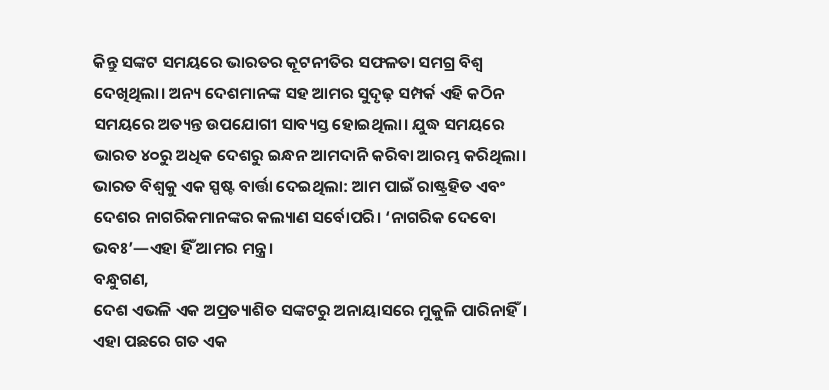କିନ୍ତୁ ସଙ୍କଟ ସମୟରେ ଭାରତର କୂଟନୀତିର ସଫଳତା ସମଗ୍ର ବିଶ୍ୱ ଦେଖିଥିଲା। ଅନ୍ୟ ଦେଶମାନଙ୍କ ସହ ଆମର ସୁଦୃଢ଼ ସମ୍ପର୍କ ଏହି କଠିନ ସମୟରେ ଅତ୍ୟନ୍ତ ଉପଯୋଗୀ ସାବ୍ୟସ୍ତ ହୋଇଥିଲା। ଯୁଦ୍ଧ ସମୟରେ ଭାରତ ୪୦ରୁ ଅଧିକ ଦେଶରୁ ଇନ୍ଧନ ଆମଦାନି କରିବା ଆରମ୍ଭ କରିଥିଲା। ଭାରତ ବିଶ୍ୱକୁ ଏକ ସ୍ପଷ୍ଟ ବାର୍ତ୍ତା ଦେଇଥିଲା: ଆମ ପାଇଁ ରାଷ୍ଟ୍ରହିତ ଏବଂ ଦେଶର ନାଗରିକମାନଙ୍କର କଲ୍ୟାଣ ସର୍ବୋପରି। ‘ନାଗରିକ ଦେବୋ ଭବଃ’—ଏହା ହିଁ ଆମର ମନ୍ତ୍ର।
ବନ୍ଧୁଗଣ,
ଦେଶ ଏଭଳି ଏକ ଅପ୍ରତ୍ୟାଶିତ ସଙ୍କଟରୁ ଅନାୟାସରେ ମୁକୁଳି ପାରିନାହିଁ। ଏହା ପଛରେ ଗତ ଏକ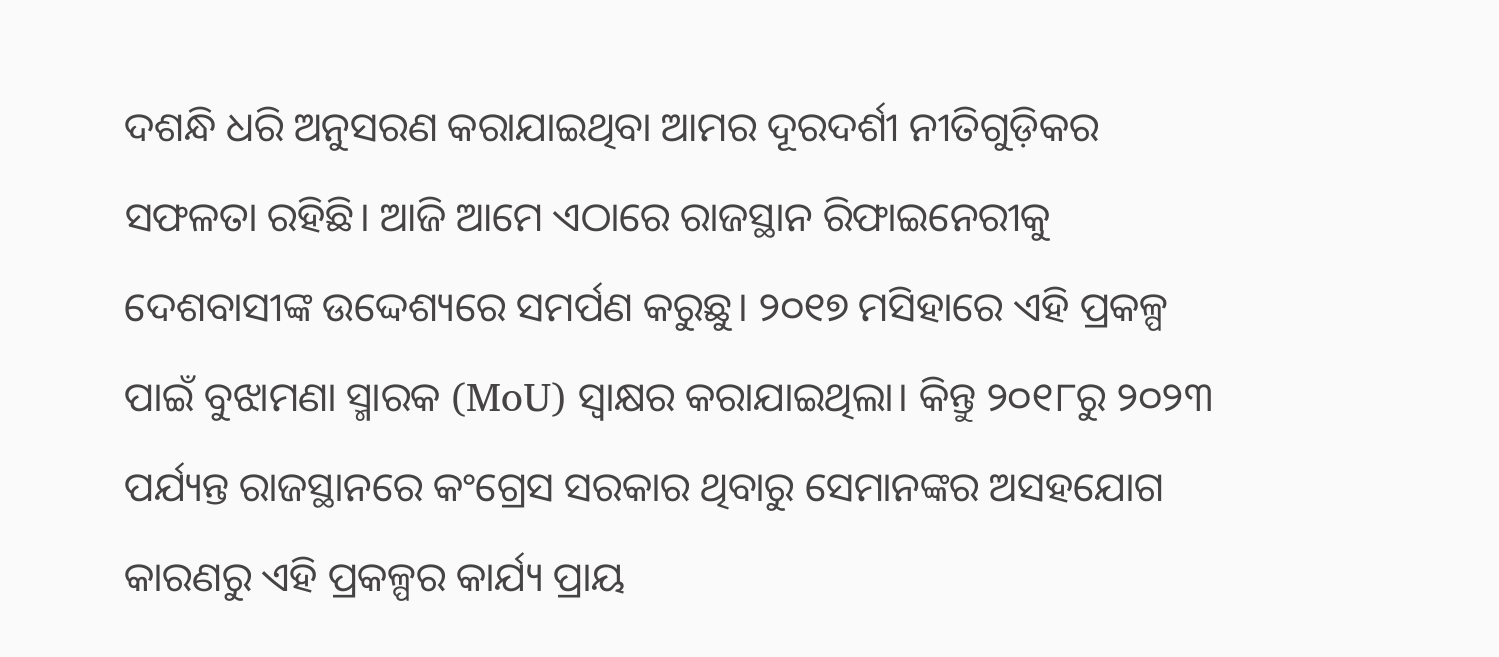ଦଶନ୍ଧି ଧରି ଅନୁସରଣ କରାଯାଇଥିବା ଆମର ଦୂରଦର୍ଶୀ ନୀତିଗୁଡ଼ିକର ସଫଳତା ରହିଛି। ଆଜି ଆମେ ଏଠାରେ ରାଜସ୍ଥାନ ରିଫାଇନେରୀକୁ ଦେଶବାସୀଙ୍କ ଉଦ୍ଦେଶ୍ୟରେ ସମର୍ପଣ କରୁଛୁ। ୨୦୧୭ ମସିହାରେ ଏହି ପ୍ରକଳ୍ପ ପାଇଁ ବୁଝାମଣା ସ୍ମାରକ (MoU) ସ୍ୱାକ୍ଷର କରାଯାଇଥିଲା। କିନ୍ତୁ ୨୦୧୮ରୁ ୨୦୨୩ ପର୍ଯ୍ୟନ୍ତ ରାଜସ୍ଥାନରେ କଂଗ୍ରେସ ସରକାର ଥିବାରୁ ସେମାନଙ୍କର ଅସହଯୋଗ କାରଣରୁ ଏହି ପ୍ରକଳ୍ପର କାର୍ଯ୍ୟ ପ୍ରାୟ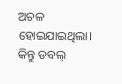ଅଚଳ ହୋଇଯାଇଥିଲା। କିନ୍ତୁ ଡବଲ୍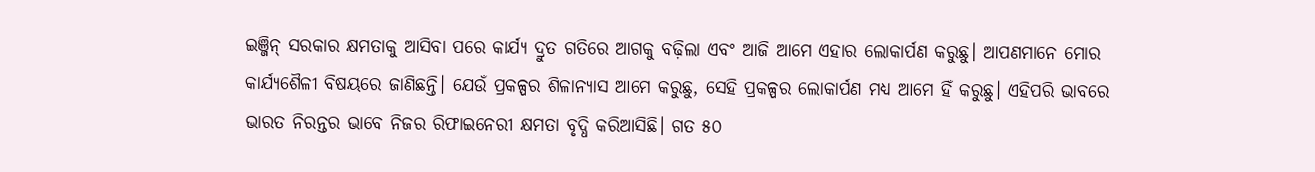ଇଞ୍ଜିନ୍ ସରକାର କ୍ଷମତାକୁ ଆସିବା ପରେ କାର୍ଯ୍ୟ ଦ୍ରୁତ ଗତିରେ ଆଗକୁ ବଢ଼ିଲା ଏବଂ ଆଜି ଆମେ ଏହାର ଲୋକାର୍ପଣ କରୁଛୁ। ଆପଣମାନେ ମୋର କାର୍ଯ୍ୟଶୈଳୀ ବିଷୟରେ ଜାଣିଛନ୍ତି। ଯେଉଁ ପ୍ରକଳ୍ପର ଶିଳାନ୍ୟାସ ଆମେ କରୁଛୁ, ସେହି ପ୍ରକଳ୍ପର ଲୋକାର୍ପଣ ମଧ୍ୟ ଆମେ ହିଁ କରୁଛୁ। ଏହିପରି ଭାବରେ ଭାରତ ନିରନ୍ତର ଭାବେ ନିଜର ରିଫାଇନେରୀ କ୍ଷମତା ବୃଦ୍ଧି କରିଆସିଛି। ଗତ ୫୦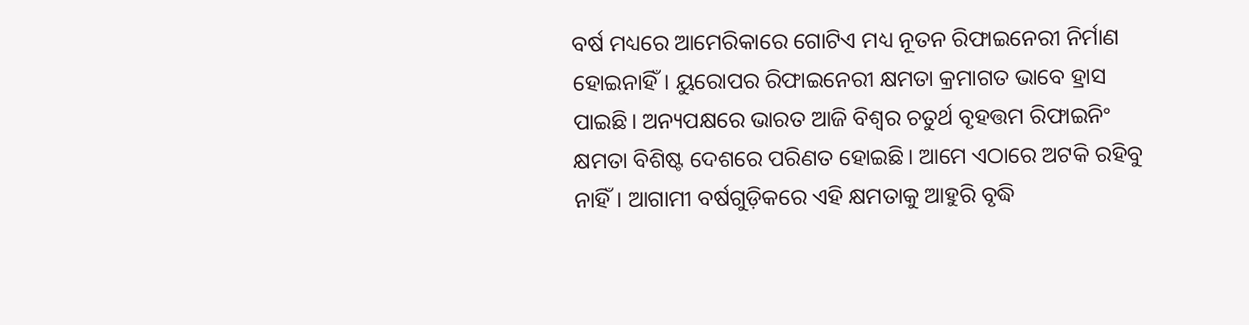ବର୍ଷ ମଧ୍ୟରେ ଆମେରିକାରେ ଗୋଟିଏ ମଧ୍ୟ ନୂତନ ରିଫାଇନେରୀ ନିର୍ମାଣ ହୋଇନାହିଁ। ୟୁରୋପର ରିଫାଇନେରୀ କ୍ଷମତା କ୍ରମାଗତ ଭାବେ ହ୍ରାସ ପାଇଛି। ଅନ୍ୟପକ୍ଷରେ ଭାରତ ଆଜି ବିଶ୍ୱର ଚତୁର୍ଥ ବୃହତ୍ତମ ରିଫାଇନିଂ କ୍ଷମତା ବିଶିଷ୍ଟ ଦେଶରେ ପରିଣତ ହୋଇଛି। ଆମେ ଏଠାରେ ଅଟକି ରହିବୁ ନାହିଁ। ଆଗାମୀ ବର୍ଷଗୁଡ଼ିକରେ ଏହି କ୍ଷମତାକୁ ଆହୁରି ବୃଦ୍ଧି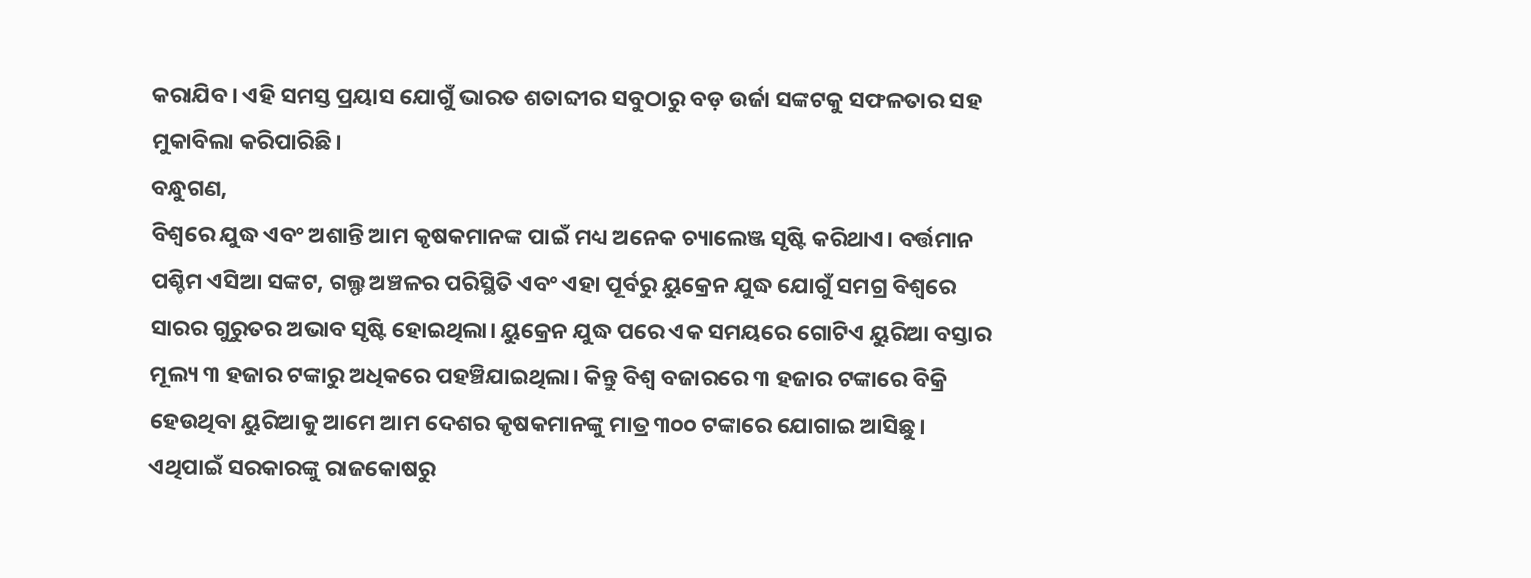କରାଯିବ। ଏହି ସମସ୍ତ ପ୍ରୟାସ ଯୋଗୁଁ ଭାରତ ଶତାବ୍ଦୀର ସବୁଠାରୁ ବଡ଼ ଉର୍ଜା ସଙ୍କଟକୁ ସଫଳତାର ସହ ମୁକାବିଲା କରିପାରିଛି।
ବନ୍ଧୁଗଣ,
ବିଶ୍ୱରେ ଯୁଦ୍ଧ ଏବଂ ଅଶାନ୍ତି ଆମ କୃଷକମାନଙ୍କ ପାଇଁ ମଧ୍ୟ ଅନେକ ଚ୍ୟାଲେଞ୍ଜ ସୃଷ୍ଟି କରିଥାଏ। ବର୍ତ୍ତମାନ ପଶ୍ଚିମ ଏସିଆ ସଙ୍କଟ, ଗଲ୍ଫ ଅଞ୍ଚଳର ପରିସ୍ଥିତି ଏବଂ ଏହା ପୂର୍ବରୁ ୟୁକ୍ରେନ ଯୁଦ୍ଧ ଯୋଗୁଁ ସମଗ୍ର ବିଶ୍ୱରେ ସାରର ଗୁରୁତର ଅଭାବ ସୃଷ୍ଟି ହୋଇଥିଲା। ୟୁକ୍ରେନ ଯୁଦ୍ଧ ପରେ ଏକ ସମୟରେ ଗୋଟିଏ ୟୁରିଆ ବସ୍ତାର ମୂଲ୍ୟ ୩ ହଜାର ଟଙ୍କାରୁ ଅଧିକରେ ପହଞ୍ଚିଯାଇଥିଲା। କିନ୍ତୁ ବିଶ୍ୱ ବଜାରରେ ୩ ହଜାର ଟଙ୍କାରେ ବିକ୍ରି ହେଉଥିବା ୟୁରିଆକୁ ଆମେ ଆମ ଦେଶର କୃଷକମାନଙ୍କୁ ମାତ୍ର ୩୦୦ ଟଙ୍କାରେ ଯୋଗାଇ ଆସିଛୁ। ଏଥିପାଇଁ ସରକାରଙ୍କୁ ରାଜକୋଷରୁ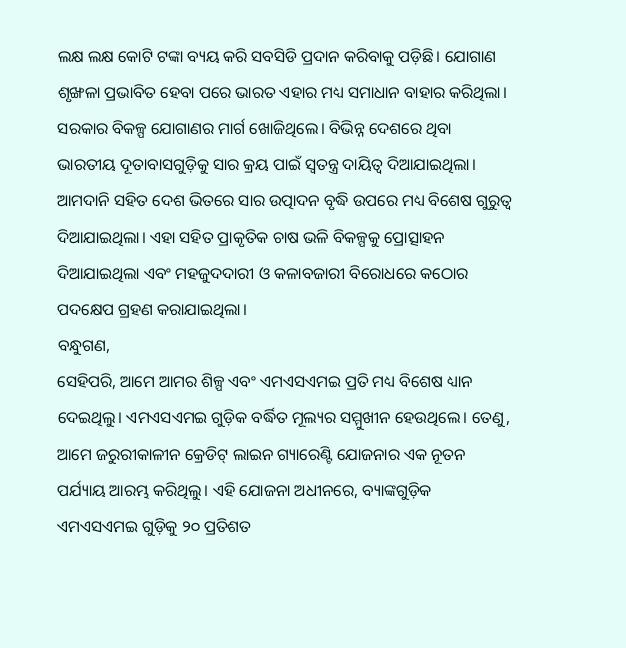ଲକ୍ଷ ଲକ୍ଷ କୋଟି ଟଙ୍କା ବ୍ୟୟ କରି ସବସିଡି ପ୍ରଦାନ କରିବାକୁ ପଡ଼ିଛି। ଯୋଗାଣ ଶୃଙ୍ଖଳା ପ୍ରଭାବିତ ହେବା ପରେ ଭାରତ ଏହାର ମଧ୍ୟ ସମାଧାନ ବାହାର କରିଥିଲା। ସରକାର ବିକଳ୍ପ ଯୋଗାଣର ମାର୍ଗ ଖୋଜିଥିଲେ। ବିଭିନ୍ନ ଦେଶରେ ଥିବା ଭାରତୀୟ ଦୂତାବାସଗୁଡ଼ିକୁ ସାର କ୍ରୟ ପାଇଁ ସ୍ୱତନ୍ତ୍ର ଦାୟିତ୍ୱ ଦିଆଯାଇଥିଲା। ଆମଦାନି ସହିତ ଦେଶ ଭିତରେ ସାର ଉତ୍ପାଦନ ବୃଦ୍ଧି ଉପରେ ମଧ୍ୟ ବିଶେଷ ଗୁରୁତ୍ୱ ଦିଆଯାଇଥିଲା। ଏହା ସହିତ ପ୍ରାକୃତିକ ଚାଷ ଭଳି ବିକଳ୍ପକୁ ପ୍ରୋତ୍ସାହନ ଦିଆଯାଇଥିଲା ଏବଂ ମହଜୁଦଦାରୀ ଓ କଳାବଜାରୀ ବିରୋଧରେ କଠୋର ପଦକ୍ଷେପ ଗ୍ରହଣ କରାଯାଇଥିଲା।
ବନ୍ଧୁଗଣ,
ସେହିପରି, ଆମେ ଆମର ଶିଳ୍ପ ଏବଂ ଏମଏସଏମଇ ପ୍ରତି ମଧ୍ୟ ବିଶେଷ ଧ୍ୟାନ ଦେଇଥିଲୁ। ଏମଏସଏମଇ ଗୁଡ଼ିକ ବର୍ଦ୍ଧିତ ମୂଲ୍ୟର ସମ୍ମୁଖୀନ ହେଉଥିଲେ। ତେଣୁ, ଆମେ ଜରୁରୀକାଳୀନ କ୍ରେଡିଟ୍ ଲାଇନ ଗ୍ୟାରେଣ୍ଟି ଯୋଜନାର ଏକ ନୂତନ ପର୍ଯ୍ୟାୟ ଆରମ୍ଭ କରିଥିଲୁ। ଏହି ଯୋଜନା ଅଧୀନରେ, ବ୍ୟାଙ୍କଗୁଡ଼ିକ ଏମଏସଏମଇ ଗୁଡ଼ିକୁ ୨୦ ପ୍ରତିଶତ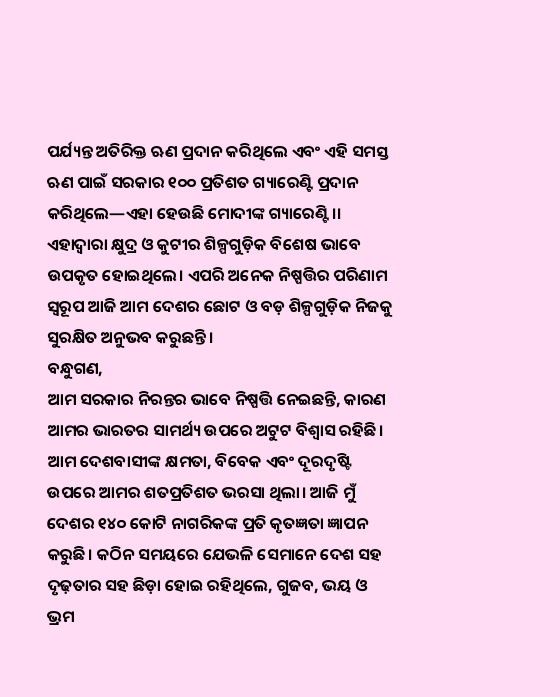ପର୍ଯ୍ୟନ୍ତ ଅତିରିକ୍ତ ଋଣ ପ୍ରଦାନ କରିଥିଲେ ଏବଂ ଏହି ସମସ୍ତ ଋଣ ପାଇଁ ସରକାର ୧୦୦ ପ୍ରତିଶତ ଗ୍ୟାରେଣ୍ଟି ପ୍ରଦାନ କରିଥିଲେ—ଏହା ହେଉଛି ମୋଦୀଙ୍କ ଗ୍ୟାରେଣ୍ଟି।। ଏହାଦ୍ୱାରା କ୍ଷୁଦ୍ର ଓ କୁଟୀର ଶିଳ୍ପଗୁଡ଼ିକ ବିଶେଷ ଭାବେ ଉପକୃତ ହୋଇଥିଲେ। ଏପରି ଅନେକ ନିଷ୍ପତ୍ତିର ପରିଣାମ ସ୍ୱରୂପ ଆଜି ଆମ ଦେଶର ଛୋଟ ଓ ବଡ଼ ଶିଳ୍ପଗୁଡ଼ିକ ନିଜକୁ ସୁରକ୍ଷିତ ଅନୁଭବ କରୁଛନ୍ତି।
ବନ୍ଧୁଗଣ,
ଆମ ସରକାର ନିରନ୍ତର ଭାବେ ନିଷ୍ପତ୍ତି ନେଇଛନ୍ତି, କାରଣ ଆମର ଭାରତର ସାମର୍ଥ୍ୟ ଉପରେ ଅଟୁଟ ବିଶ୍ୱାସ ରହିଛି। ଆମ ଦେଶବାସୀଙ୍କ କ୍ଷମତା, ବିବେକ ଏବଂ ଦୂରଦୃଷ୍ଟି ଉପରେ ଆମର ଶତପ୍ରତିଶତ ଭରସା ଥିଲା। ଆଜି ମୁଁ ଦେଶର ୧୪୦ କୋଟି ନାଗରିକଙ୍କ ପ୍ରତି କୃତଜ୍ଞତା ଜ୍ଞାପନ କରୁଛି। କଠିନ ସମୟରେ ଯେଭଳି ସେମାନେ ଦେଶ ସହ ଦୃଢ଼ତାର ସହ ଛିଡ଼ା ହୋଇ ରହିଥିଲେ, ଗୁଜବ, ଭୟ ଓ ଭ୍ରମ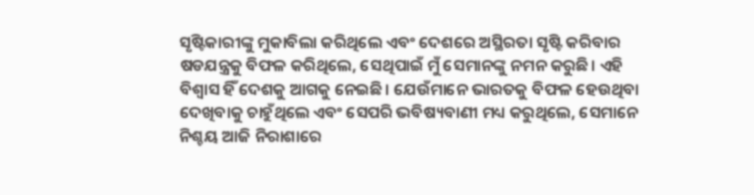ସୃଷ୍ଟିକାରୀଙ୍କୁ ମୁକାବିଲା କରିଥିଲେ ଏବଂ ଦେଶରେ ଅସ୍ଥିରତା ସୃଷ୍ଟି କରିବାର ଷଡଯନ୍ତ୍ରକୁ ବିଫଳ କରିଥିଲେ, ସେଥିପାଇଁ ମୁଁ ସେମାନଙ୍କୁ ନମନ କରୁଛି। ଏହି ବିଶ୍ୱାସ ହିଁ ଦେଶକୁ ଆଗକୁ ନେଇଛି। ଯେଉଁମାନେ ଭାରତକୁ ବିଫଳ ହେଉଥିବା ଦେଖିବାକୁ ଚାହୁଁଥିଲେ ଏବଂ ସେପରି ଭବିଷ୍ୟବାଣୀ ମଧ୍ୟ କରୁଥିଲେ, ସେମାନେ ନିଶ୍ଚୟ ଆଜି ନିରାଶାରେ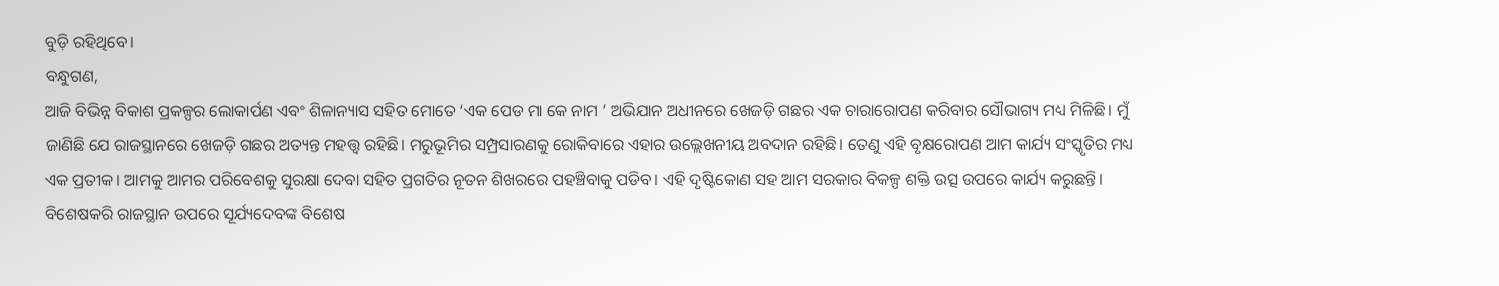ବୁଡ଼ି ରହିଥିବେ।
ବନ୍ଧୁଗଣ,
ଆଜି ବିଭିନ୍ନ ବିକାଶ ପ୍ରକଳ୍ପର ଲୋକାର୍ପଣ ଏବଂ ଶିଳାନ୍ୟାସ ସହିତ ମୋତେ ‘ଏକ ପେଡ ମା କେ ନାମ ’ ଅଭିଯାନ ଅଧୀନରେ ଖେଜଡ଼ି ଗଛର ଏକ ଚାରାରୋପଣ କରିବାର ସୌଭାଗ୍ୟ ମଧ୍ୟ ମିଳିଛି। ମୁଁ ଜାଣିଛି ଯେ ରାଜସ୍ଥାନରେ ଖେଜଡ଼ି ଗଛର ଅତ୍ୟନ୍ତ ମହତ୍ତ୍ୱ ରହିଛି। ମରୁଭୂମିର ସମ୍ପ୍ରସାରଣକୁ ରୋକିବାରେ ଏହାର ଉଲ୍ଲେଖନୀୟ ଅବଦାନ ରହିଛି। ତେଣୁ ଏହି ବୃକ୍ଷରୋପଣ ଆମ କାର୍ଯ୍ୟ ସଂସ୍କୃତିର ମଧ୍ୟ ଏକ ପ୍ରତୀକ। ଆମକୁ ଆମର ପରିବେଶକୁ ସୁରକ୍ଷା ଦେବା ସହିତ ପ୍ରଗତିର ନୂତନ ଶିଖରରେ ପହଞ୍ଚିବାକୁ ପଡିବ। ଏହି ଦୃଷ୍ଟିକୋଣ ସହ ଆମ ସରକାର ବିକଳ୍ପ ଶକ୍ତି ଉତ୍ସ ଉପରେ କାର୍ଯ୍ୟ କରୁଛନ୍ତି। ବିଶେଷକରି ରାଜସ୍ଥାନ ଉପରେ ସୂର୍ଯ୍ୟଦେବଙ୍କ ବିଶେଷ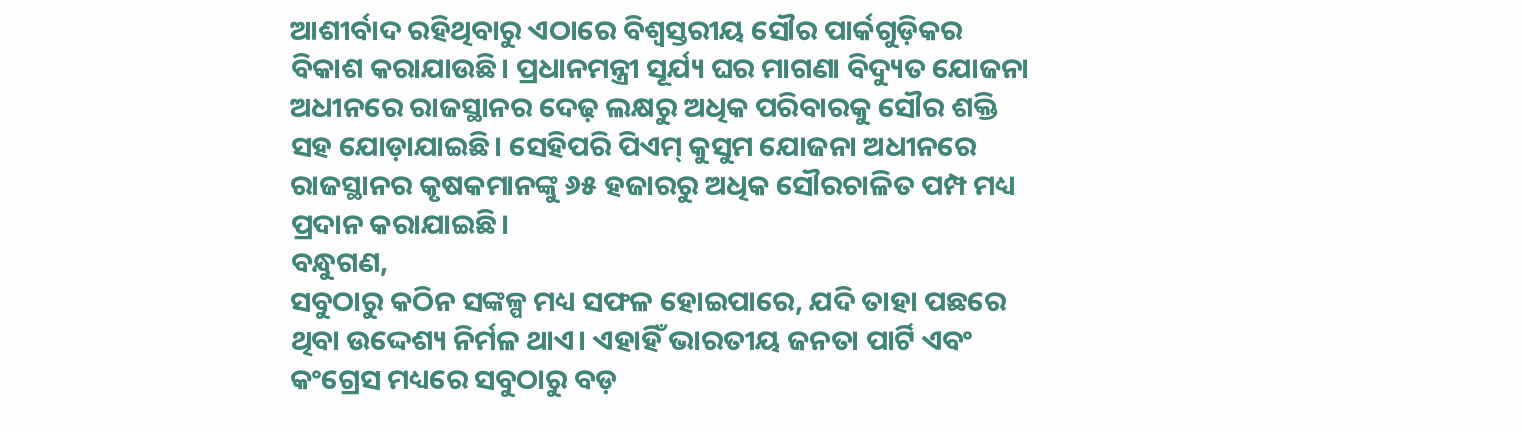ଆଶୀର୍ବାଦ ରହିଥିବାରୁ ଏଠାରେ ବିଶ୍ୱସ୍ତରୀୟ ସୌର ପାର୍କଗୁଡ଼ିକର ବିକାଶ କରାଯାଉଛି। ପ୍ରଧାନମନ୍ତ୍ରୀ ସୂର୍ଯ୍ୟ ଘର ମାଗଣା ବିଦ୍ୟୁତ ଯୋଜନା ଅଧୀନରେ ରାଜସ୍ଥାନର ଦେଢ଼ ଲକ୍ଷରୁ ଅଧିକ ପରିବାରକୁ ସୌର ଶକ୍ତି ସହ ଯୋଡ଼ାଯାଇଛି। ସେହିପରି ପିଏମ୍ କୁସୁମ ଯୋଜନା ଅଧୀନରେ ରାଜସ୍ଥାନର କୃଷକମାନଙ୍କୁ ୬୫ ହଜାରରୁ ଅଧିକ ସୌରଚାଳିତ ପମ୍ପ ମଧ୍ୟ ପ୍ରଦାନ କରାଯାଇଛି।
ବନ୍ଧୁଗଣ,
ସବୁଠାରୁ କଠିନ ସଙ୍କଳ୍ପ ମଧ୍ୟ ସଫଳ ହୋଇପାରେ, ଯଦି ତାହା ପଛରେ ଥିବା ଉଦ୍ଦେଶ୍ୟ ନିର୍ମଳ ଥାଏ। ଏହାହିଁ ଭାରତୀୟ ଜନତା ପାର୍ଟି ଏବଂ କଂଗ୍ରେସ ମଧ୍ୟରେ ସବୁଠାରୁ ବଡ଼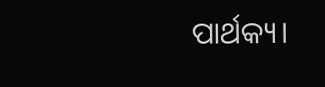ପାର୍ଥକ୍ୟ।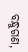ବନ୍ଧୁଗଣ,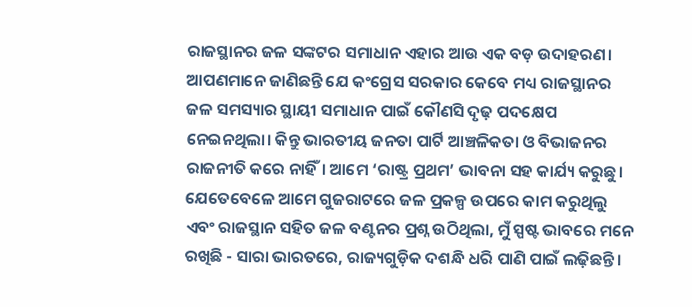ରାଜସ୍ଥାନର ଜଳ ସଙ୍କଟର ସମାଧାନ ଏହାର ଆଉ ଏକ ବଡ଼ ଉଦାହରଣ। ଆପଣମାନେ ଜାଣିଛନ୍ତି ଯେ କଂଗ୍ରେସ ସରକାର କେବେ ମଧ୍ୟ ରାଜସ୍ଥାନର ଜଳ ସମସ୍ୟାର ସ୍ଥାୟୀ ସମାଧାନ ପାଇଁ କୌଣସି ଦୃଢ଼ ପଦକ୍ଷେପ ନେଇନଥିଲା। କିନ୍ତୁ ଭାରତୀୟ ଜନତା ପାର୍ଟି ଆଞ୍ଚଳିକତା ଓ ବିଭାଜନର ରାଜନୀତି କରେ ନାହିଁ। ଆମେ ‘ରାଷ୍ଟ୍ର ପ୍ରଥମ’ ଭାବନା ସହ କାର୍ଯ୍ୟ କରୁଛୁ। ଯେତେବେଳେ ଆମେ ଗୁଜରାଟରେ ଜଳ ପ୍ରକଳ୍ପ ଉପରେ କାମ କରୁଥିଲୁ ଏବଂ ରାଜସ୍ଥାନ ସହିତ ଜଳ ବଣ୍ଟନର ପ୍ରଶ୍ନ ଉଠିଥିଲା, ମୁଁ ସ୍ପଷ୍ଟ ଭାବରେ ମନେ ରଖିଛି - ସାରା ଭାରତରେ, ରାଜ୍ୟଗୁଡ଼ିକ ଦଶନ୍ଧି ଧରି ପାଣି ପାଇଁ ଲଢ଼ିଛନ୍ତି।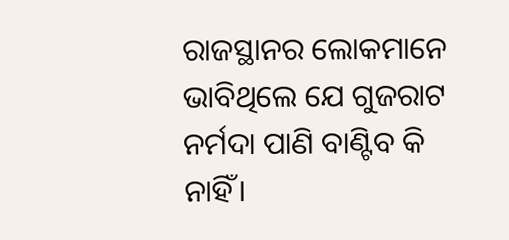ରାଜସ୍ଥାନର ଲୋକମାନେ ଭାବିଥିଲେ ଯେ ଗୁଜରାଟ ନର୍ମଦା ପାଣି ବାଣ୍ଟିବ କି ନାହିଁ।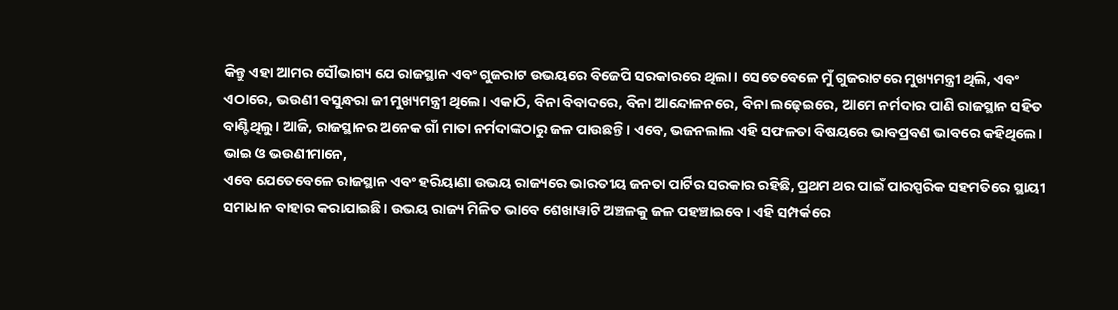କିନ୍ତୁ ଏହା ଆମର ସୌଭାଗ୍ୟ ଯେ ରାଜସ୍ଥାନ ଏବଂ ଗୁଜରାଟ ଉଭୟରେ ବିଜେପି ସରକାରରେ ଥିଲା। ସେତେବେଳେ ମୁଁ ଗୁଜରାଟରେ ମୁଖ୍ୟମନ୍ତ୍ରୀ ଥିଲି, ଏବଂ ଏଠାରେ, ଭଉଣୀ ବସୁନ୍ଧରା ଜୀ ମୁଖ୍ୟମନ୍ତ୍ରୀ ଥିଲେ। ଏକାଠି, ବିନା ବିବାଦରେ, ବିନା ଆନ୍ଦୋଳନରେ, ବିନା ଲଢ଼େଇରେ, ଆମେ ନର୍ମଦାର ପାଣି ରାଜସ୍ଥାନ ସହିତ ବାଣ୍ଟିଥିଲୁ। ଆଜି, ରାଜସ୍ଥାନର ଅନେକ ଗାଁ ମାତା ନର୍ମଦାଙ୍କଠାରୁ ଜଳ ପାଉଛନ୍ତି। ଏବେ, ଭଜନଲାଲ ଏହି ସଫଳତା ବିଷୟରେ ଭାବପ୍ରବଣ ଭାବରେ କହିଥିଲେ।
ଭାଇ ଓ ଭଉଣୀମାନେ,
ଏବେ ଯେତେବେଳେ ରାଜସ୍ଥାନ ଏବଂ ହରିୟାଣା ଉଭୟ ରାଜ୍ୟରେ ଭାରତୀୟ ଜନତା ପାର୍ଟିର ସରକାର ରହିଛି, ପ୍ରଥମ ଥର ପାଇଁ ପାରସ୍ପରିକ ସହମତିରେ ସ୍ଥାୟୀ ସମାଧାନ ବାହାର କରାଯାଇଛି। ଉଭୟ ରାଜ୍ୟ ମିଳିତ ଭାବେ ଶେଖାୱାଟି ଅଞ୍ଚଳକୁ ଜଳ ପହଞ୍ଚାଇବେ। ଏହି ସମ୍ପର୍କରେ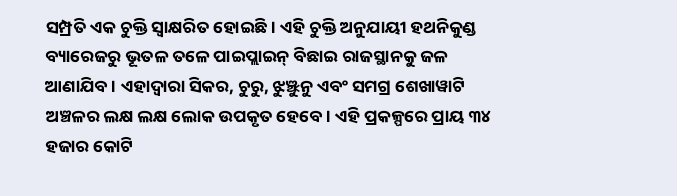ସମ୍ପ୍ରତି ଏକ ଚୁକ୍ତି ସ୍ୱାକ୍ଷରିତ ହୋଇଛି। ଏହି ଚୁକ୍ତି ଅନୁଯାୟୀ ହଥନିକୁଣ୍ଡ ବ୍ୟାରେଜରୁ ଭୂତଳ ତଳେ ପାଇପ୍ଲାଇନ୍ ବିଛାଇ ରାଜସ୍ଥାନକୁ ଜଳ ଆଣାଯିବ। ଏହାଦ୍ୱାରା ସିକର, ଚୁରୁ, ଝୁଞ୍ଝୁନୁ ଏବଂ ସମଗ୍ର ଶେଖାୱାଟି ଅଞ୍ଚଳର ଲକ୍ଷ ଲକ୍ଷ ଲୋକ ଉପକୃତ ହେବେ। ଏହି ପ୍ରକଳ୍ପରେ ପ୍ରାୟ ୩୪ ହଜାର କୋଟି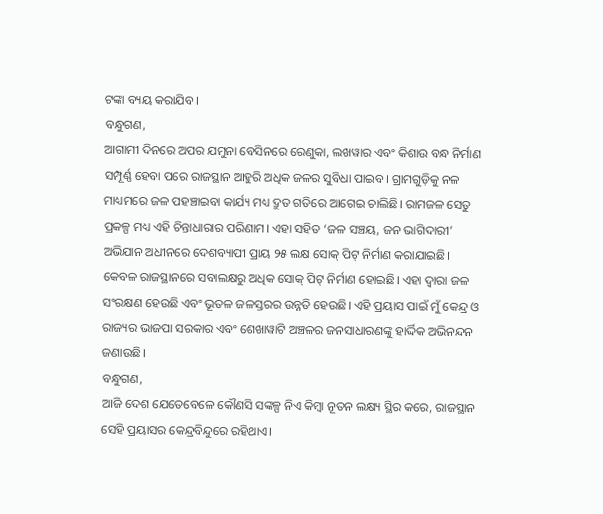ଟଙ୍କା ବ୍ୟୟ କରାଯିବ ।
ବନ୍ଧୁଗଣ,
ଆଗାମୀ ଦିନରେ ଅପର ଯମୁନା ବେସିନରେ ରେଣୁକା, ଲଖୱାର ଏବଂ କିଶାଉ ବନ୍ଧ ନିର୍ମାଣ ସମ୍ପୂର୍ଣ୍ଣ ହେବା ପରେ ରାଜସ୍ଥାନ ଆହୁରି ଅଧିକ ଜଳର ସୁବିଧା ପାଇବ। ଗ୍ରାମଗୁଡ଼ିକୁ ନଳ ମାଧ୍ୟମରେ ଜଳ ପହଞ୍ଚାଇବା କାର୍ଯ୍ୟ ମଧ୍ୟ ଦ୍ରୁତ ଗତିରେ ଆଗେଇ ଚାଲିଛି। ରାମଜଳ ସେତୁ ପ୍ରକଳ୍ପ ମଧ୍ୟ ଏହି ଚିନ୍ତାଧାରାର ପରିଣାମ। ଏହା ସହିତ ‘ଜଳ ସଞ୍ଚୟ, ଜନ ଭାଗିଦାରୀ’ ଅଭିଯାନ ଅଧୀନରେ ଦେଶବ୍ୟାପୀ ପ୍ରାୟ ୨୫ ଲକ୍ଷ ସୋକ୍ ପିଟ୍ ନିର୍ମାଣ କରାଯାଇଛି। କେବଳ ରାଜସ୍ଥାନରେ ସବାଲକ୍ଷରୁ ଅଧିକ ସୋକ୍ ପିଟ୍ ନିର୍ମାଣ ହୋଇଛି। ଏହା ଦ୍ୱାରା ଜଳ ସଂରକ୍ଷଣ ହେଉଛି ଏବଂ ଭୂତଳ ଜଳସ୍ତରର ଉନ୍ନତି ହେଉଛି। ଏହି ପ୍ରୟାସ ପାଇଁ ମୁଁ କେନ୍ଦ୍ର ଓ ରାଜ୍ୟର ଭାଜପା ସରକାର ଏବଂ ଶେଖାୱାଟି ଅଞ୍ଚଳର ଜନସାଧାରଣଙ୍କୁ ହାର୍ଦ୍ଦିକ ଅଭିନନ୍ଦନ ଜଣାଉଛି।
ବନ୍ଧୁଗଣ,
ଆଜି ଦେଶ ଯେତେବେଳେ କୌଣସି ସଙ୍କଳ୍ପ ନିଏ କିମ୍ବା ନୂତନ ଲକ୍ଷ୍ୟ ସ୍ଥିର କରେ, ରାଜସ୍ଥାନ ସେହି ପ୍ରୟାସର କେନ୍ଦ୍ରବିନ୍ଦୁରେ ରହିଥାଏ।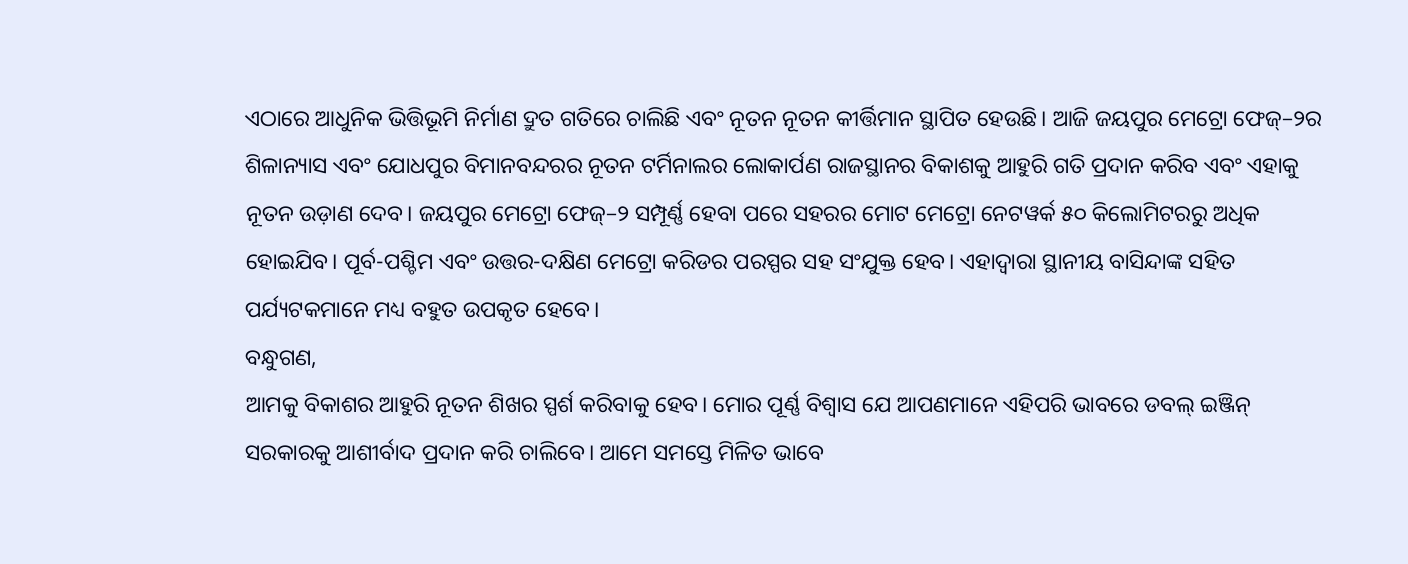ଏଠାରେ ଆଧୁନିକ ଭିତ୍ତିଭୂମି ନିର୍ମାଣ ଦ୍ରୁତ ଗତିରେ ଚାଲିଛି ଏବଂ ନୂତନ ନୂତନ କୀର୍ତ୍ତିମାନ ସ୍ଥାପିତ ହେଉଛି। ଆଜି ଜୟପୁର ମେଟ୍ରୋ ଫେଜ୍–୨ର ଶିଳାନ୍ୟାସ ଏବଂ ଯୋଧପୁର ବିମାନବନ୍ଦରର ନୂତନ ଟର୍ମିନାଲର ଲୋକାର୍ପଣ ରାଜସ୍ଥାନର ବିକାଶକୁ ଆହୁରି ଗତି ପ୍ରଦାନ କରିବ ଏବଂ ଏହାକୁ ନୂତନ ଉଡ଼ାଣ ଦେବ। ଜୟପୁର ମେଟ୍ରୋ ଫେଜ୍–୨ ସମ୍ପୂର୍ଣ୍ଣ ହେବା ପରେ ସହରର ମୋଟ ମେଟ୍ରୋ ନେଟୱର୍କ ୫୦ କିଲୋମିଟରରୁ ଅଧିକ ହୋଇଯିବ। ପୂର୍ବ-ପଶ୍ଚିମ ଏବଂ ଉତ୍ତର-ଦକ୍ଷିଣ ମେଟ୍ରୋ କରିଡର ପରସ୍ପର ସହ ସଂଯୁକ୍ତ ହେବ। ଏହାଦ୍ୱାରା ସ୍ଥାନୀୟ ବାସିନ୍ଦାଙ୍କ ସହିତ ପର୍ଯ୍ୟଟକମାନେ ମଧ୍ୟ ବହୁତ ଉପକୃତ ହେବେ।
ବନ୍ଧୁଗଣ,
ଆମକୁ ବିକାଶର ଆହୁରି ନୂତନ ଶିଖର ସ୍ପର୍ଶ କରିବାକୁ ହେବ। ମୋର ପୂର୍ଣ୍ଣ ବିଶ୍ୱାସ ଯେ ଆପଣମାନେ ଏହିପରି ଭାବରେ ଡବଲ୍ ଇଞ୍ଜିନ୍ ସରକାରକୁ ଆଶୀର୍ବାଦ ପ୍ରଦାନ କରି ଚାଲିବେ। ଆମେ ସମସ୍ତେ ମିଳିତ ଭାବେ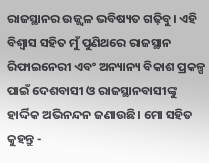ରାଜସ୍ଥାନର ଉଜ୍ଜ୍ୱଳ ଭବିଷ୍ୟତ ଗଢ଼ିବୁ। ଏହି ବିଶ୍ୱାସ ସହିତ ମୁଁ ପୁଣିଥରେ ରାଜସ୍ଥାନ ରିଫାଇନେରୀ ଏବଂ ଅନ୍ୟାନ୍ୟ ବିକାଶ ପ୍ରକଳ୍ପ ପାଇଁ ଦେଶବାସୀ ଓ ରାଜସ୍ଥାନବାସୀଙ୍କୁ ହାର୍ଦ୍ଦିକ ଅଭିନନ୍ଦନ ଜଣାଉଛି। ମୋ ସହିତ କୁହନ୍ତୁ -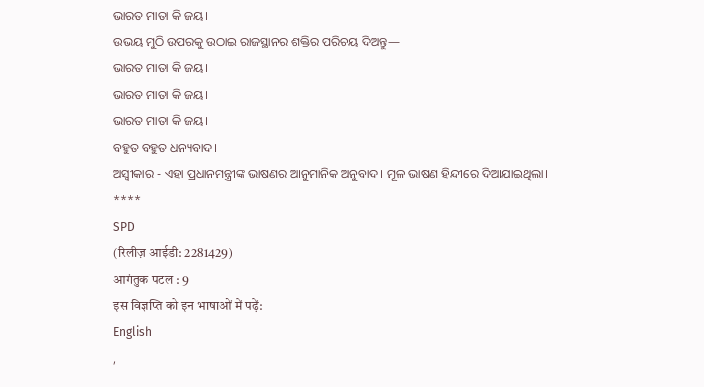ଭାରତ ମାତା କି ଜୟ।
ଉଭୟ ମୁଠି ଉପରକୁ ଉଠାଇ ରାଜସ୍ଥାନର ଶକ୍ତିର ପରିଚୟ ଦିଅନ୍ତୁ—
ଭାରତ ମାତା କି ଜୟ।
ଭାରତ ମାତା କି ଜୟ।
ଭାରତ ମାତା କି ଜୟ।
ବହୁତ ବହୁତ ଧନ୍ୟବାଦ।
ଅସ୍ୱୀକାର - ଏହା ପ୍ରଧାନମନ୍ତ୍ରୀଙ୍କ ଭାଷଣର ଆନୁମାନିକ ଅନୁବାଦ। ମୂଳ ଭାଷଣ ହିନ୍ଦୀରେ ଦିଆଯାଇଥିଲା।
****
SPD
(रिलीज़ आईडी: 2281429)
आगंतुक पटल : 9
इस विज्ञप्ति को इन भाषाओं में पढ़ें:
English
,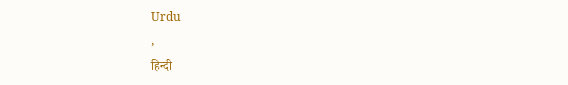Urdu
,
हिन्दी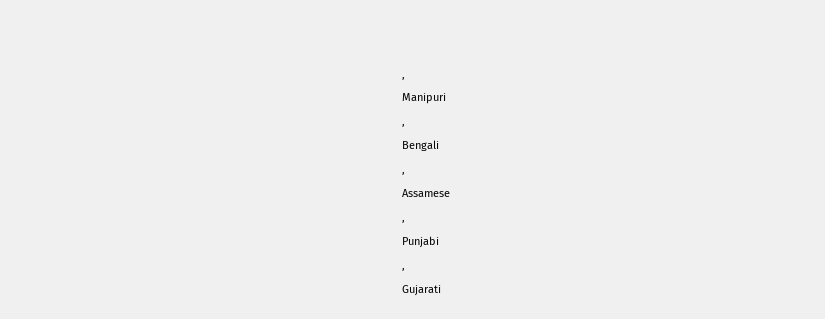,
Manipuri
,
Bengali
,
Assamese
,
Punjabi
,
Gujarati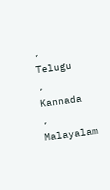,
Telugu
,
Kannada
,
Malayalam